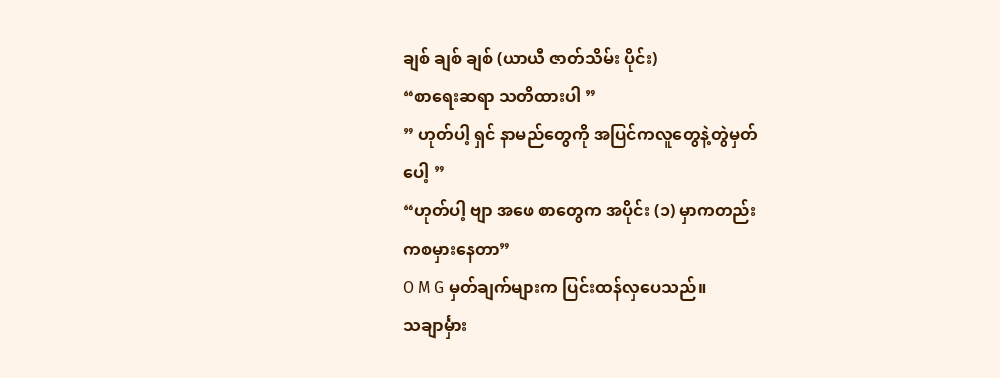ချစ် ချစ် ချစ် (ယာယီ ဇာတ်သိမ်း ပိုင်း)
“စာရေးဆရာ သတိထားပါ ”
” ဟုတ်ပါ့ ရှင် နာမည်တွေကို အပြင်ကလူတွေနဲ့တွဲမှတ်
ပေါ့ ”
“ဟုတ်ပါ့ ဗျာ အဖေ စာတွေက အပိုင်း (၁) မှာကတည်း
ကစမှားနေတာ”
O M G မှတ်ချက်များက ပြင်းထန်လှပေသည်။
သချာင်္မှား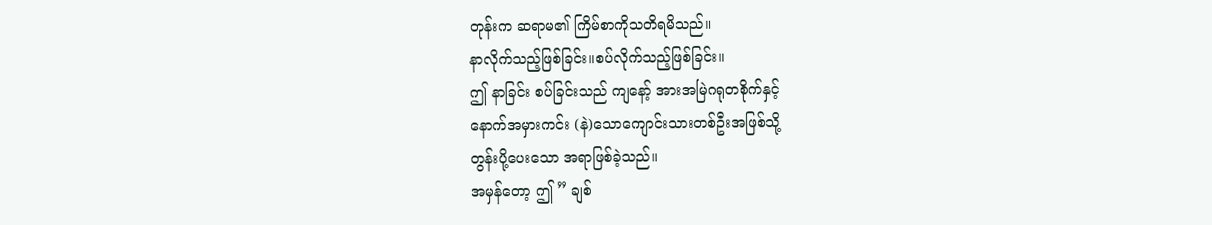တုန်းက ဆရာမ၏ ကြိမ်စာကိုသတိရမိသည်။
နာလိုက်သည့်ဖြစ်ခြင်း။စပ်လိုက်သည့်ဖြစ်ခြင်း။
ဤ နာခြင်း စပ်ခြင်းသည် ကျနော့် အားအမြဲဂရုတစိုက်နှင့်
နောက်အမှားကင်း (နဲ)သောကျောင်းသားတစ်ဦးအဖြစ်သို့
တွန်းပို့ပေးသော အရာဖြစ်ခဲ့သည်။
အမှန်တော့ ဤ ” ချစ်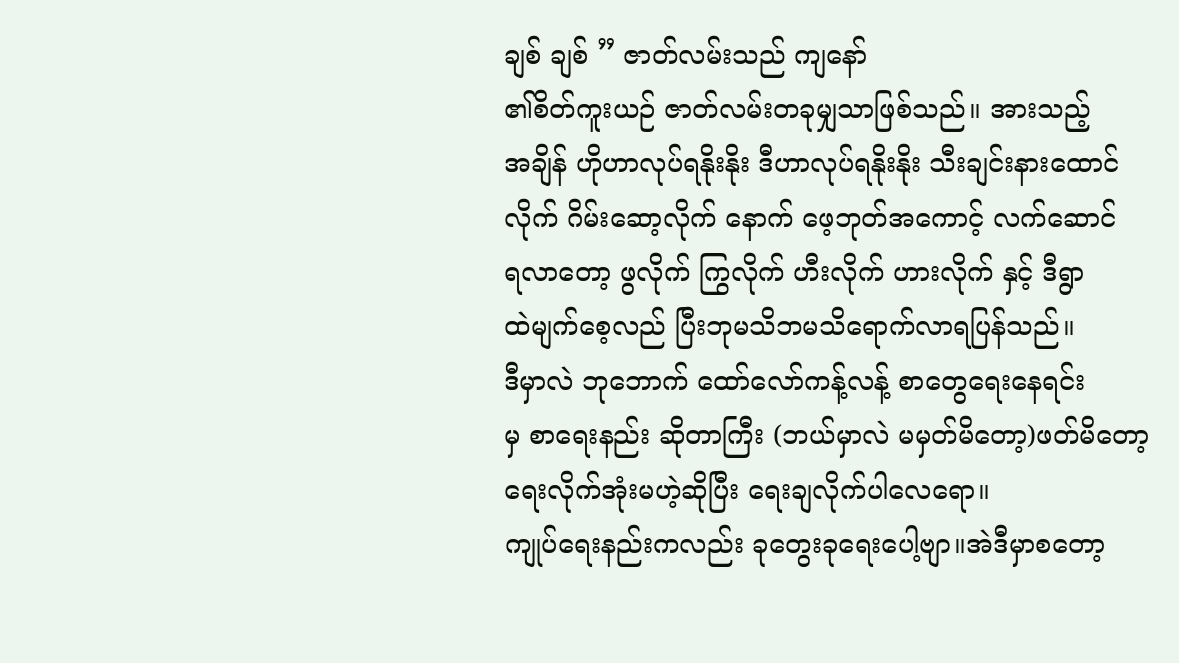ချစ် ချစ် ” ဇာတ်လမ်းသည် ကျနော်
၏စိတ်ကူးယဉ် ဇာတ်လမ်းတခုမျှသာဖြစ်သည်။ အားသည့်
အချိန် ဟိုဟာလုပ်ရနိုးနိုး ဒီဟာလုပ်ရနိုးနိုး သီးချင်းနားထောင်
လိုက် ဂိမ်းဆော့လိုက် နောက် ဖေ့ဘုတ်အကောင့် လက်ဆောင်
ရလာတော့ ဖွလိုက် ကြွလိုက် ဟီးလိုက် ဟားလိုက် နှင့် ဒီရွာ
ထဲမျက်စေ့လည် ပြီးဘုမသိဘမသိရောက်လာရပြန်သည်။
ဒီမှာလဲ ဘုဘောက် ထော်လော်ကန့်လန့် စာတွေရေးနေရင်း
မှ စာရေးနည်း ဆိုတာကြီး (ဘယ်မှာလဲ မမှတ်မိတော့)ဖတ်မိတော့
ရေးလိုက်အုံးမဟဲ့ဆိုပြီး ရေးချလိုက်ပါလေရော။
ကျုပ်ရေးနည်းကလည်း ခုတွေးခုရေးပေါ့ဗျာ။အဲဒီမှာစတော့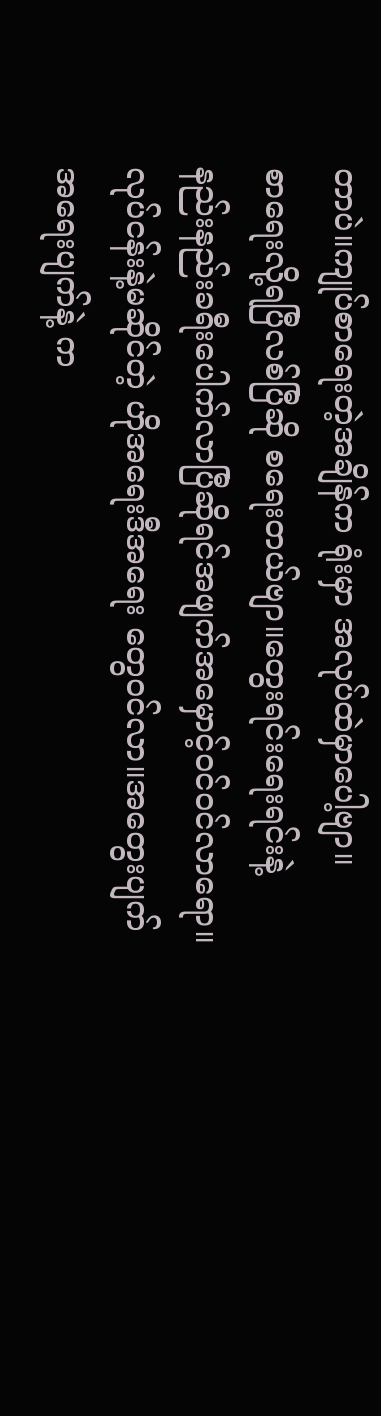တာပဲ။ကျုပ်စာရေးတဲ့အချိန်က ရုံးမှာ အလုပ်ထဲမှာပေါ့ဗျာ။
စာရေးလို့ရပြီလစ်ပြီဆို စရေးတယ်ဗျာ။တွေးရင်းရေးရင်းနဲ့
နည်းနည်းခရီးပေါက်လာပြီဆိုရင်အဖျက်အမှောင့်ဝင်ဝင်လာရော။
လုပ်ငန်းနဲ့မဆိုင်တဲ့ ဟိုအရေးဒီအရေး တွေဝင်လာ။အတွေးပျက်
အရေးပျက်နဲ့ က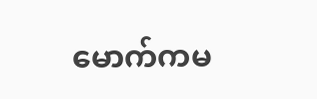မောက်ကမ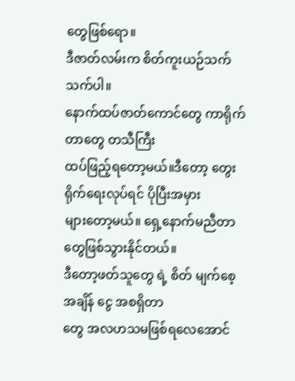တွေဖြစ်ရော။
ဒီဇာတ်လမ်းက စိတ်ကူးယဉ်သက်သက်ပါ။
နောက်ထပ်ဇာတ်ကောင်တွေ ကာရိုက်တာတွေ တသီကြီး
ထပ်ဖြည့်ရတော့မယ်။ဒီတော့ တွေးရိုက်ရေးလုပ်ရင် ပိုပြီးအမှား
များတော့မယ်။ ရှေ့နောက်မညီတာတွေဖြစ်သွားနိုင်တယ်။
ဒီတော့ဖတ်သူတွေ ရဲ့ စိတ် မျက်စေ့ အချိန် ငွေ အစရှိတာ
တွေ အလဟသမဖြစ်ရလေအောင်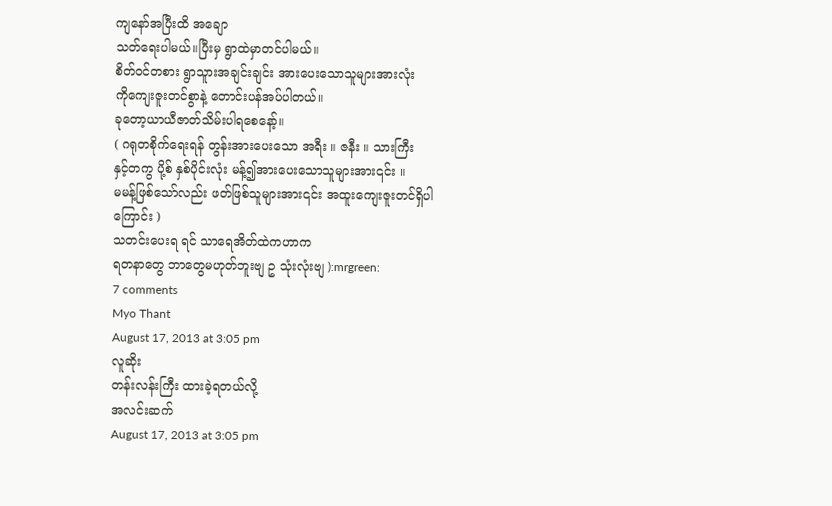ကျနော်အပြီးထိ အချော
သတ်ရေးပါမယ်။ပြီးမှ ရွာထဲမှာတင်ပါမယ်။
စိတ်ဝင်တစား ရွာသူားအချင်းချင်း အားပေးသောသူများအားလုံး
ကိုကျေးဇူးတင်စွာနဲ့ တောင်းပန်အပ်ပါတယ်။
ခုတော့ယာယီဇာတ်သိမ်းပါရစေနော့်။
( ဂရုတစိုက်ရေးရန် တွန်းအားပေးသော အရီး ။ ဇနီး ။ သားကြီး
နှင့်တကွ ပို့စ် နှစ်ပိုင်းလုံး မန့်၍အားပေးသောသူများအား၎င်း ။
မမန့်ဖြစ်သော်လည်း ဖတ်ဖြစ်သူများအား၎င်း အထူးကျေးဇူးတင်ရှိပါ
ကြောင်း )
သတင်းပေးရ ရင် သာရေအိတ်ထဲကဟာက
ရတနာတွေ ဘာတွေမဟုတ်ဘူးဗျ ဥ သုံးလုံးဗျ ):mrgreen:
7 comments
Myo Thant
August 17, 2013 at 3:05 pm
လူဆိုး
တန်းလန်းကြီး ထားခဲ့ရတယ်လို့
အလင်းဆက်
August 17, 2013 at 3:05 pm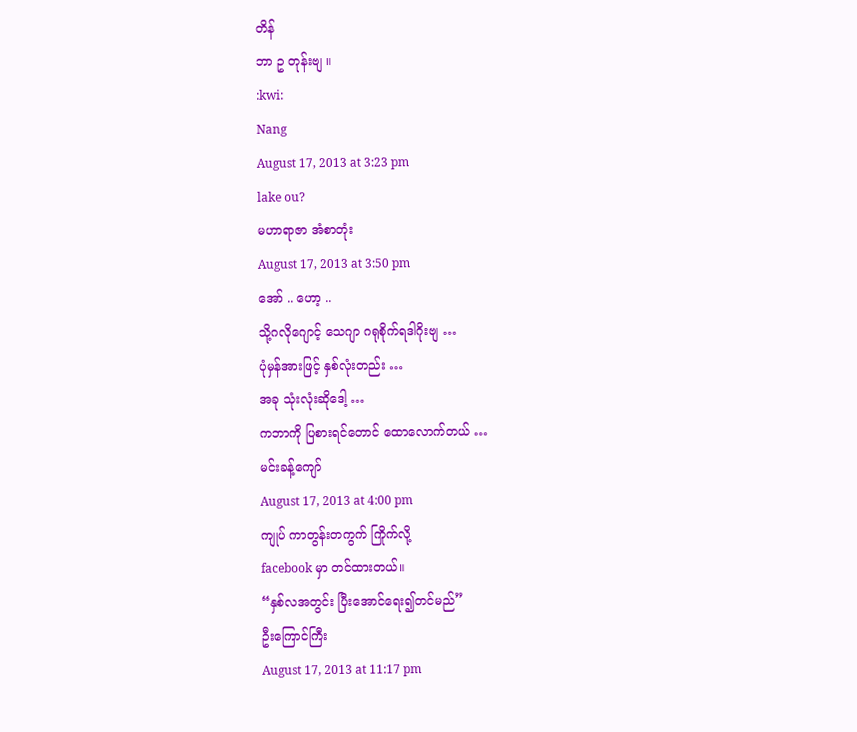တိန်
ဘာ ဥ တုန်းဗျ ။
:kwi:
Nang
August 17, 2013 at 3:23 pm
lake ou?
မဟာရာဇာ အံစာတုံး
August 17, 2013 at 3:50 pm
အော် .. ဟော့ ..
သို့ဂလိုဂျောင့် သေဂျာ ဂရုစိုက်ရဒါဂိုးဗျ …
ပုံမှန်အားဖြင့် နှစ်လုံးတည်း …
အခု သုံးလုံးဆိုဒေါ့ …
ကဘာကို ပြစားရင်တောင် ထောလောက်တယ် …
မင်းခန့်ကျော်
August 17, 2013 at 4:00 pm
ကျုပ် ကာတွန်းတကွက် ကြိုက်လို့
facebook မှာ တင်ထားတယ်။
“နှစ်လအတွင်း ပြီးအောင်ရေး၍တင်မည်”
ဦးကြောင်ကြီး
August 17, 2013 at 11:17 pm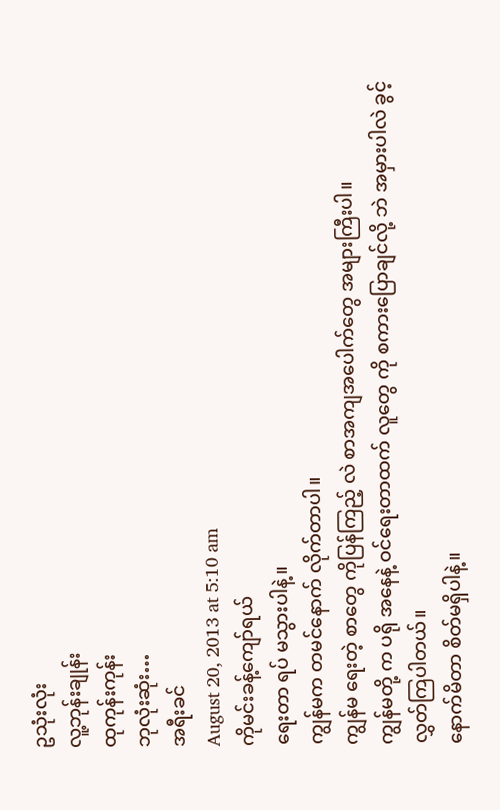ဥသုံးလုံး
လူ့ဘုန်းချုန်း
ထုကုန်းကုန်း
ဘုလုံးဆုံး…
အရီးခင်
August 20, 2013 at 5:10 am
ကိုမင်းခန့်ကျော်ရယ်
ရေးတာ ရပ် မသွားပါနဲ့။
ကျွန်မက တမင်နောက် လိုက်တာပါ။
ကျွန်မ ရေးတဲ့ စာတွေ ကိုပြန်ကြည့် လဲ စာအကျအပေါက်တွေ အများကြီးပါ။
ကျွန်မတို့ က ပရို အနေနဲ့ ဝင်ရေးတာထက် လူတွေ ကို စကားပြောချင်လို့ ဘဲ အမှားပါလဲ ခွင့်လွှတ်ကြပါတယ်။
နောက်မိတာ စိတ်မရှိပါနဲ့။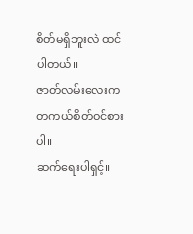စိတ်မရှိဘူးလဲ ထင်ပါတယ်။
ဇာတ်လမ်းလေးက တကယ်စိတ်ဝင်စား ပါ။
ဆက်ရေးပါရှင့်။